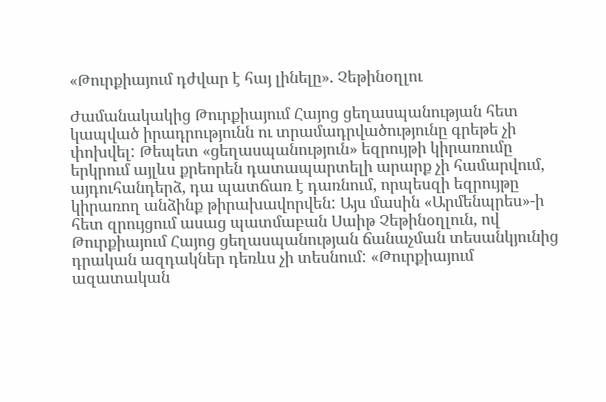«Թուրքիայում դժվար է հայ լինելը». Չեթինօղլու

Ժամանակակից Թուրքիայում Հայոց ցեղասպանության հետ կապված իրադրությունն ու տրամադրվածությունը գրեթե չի փոխվել: Թեպետ «ցեղասպանություն» եզրույթի կիրառումը երկրում այլևս քրեորեն դատապարտելի արարք չի համարվում, այդուհանդերձ, դա պատճառ է դառնում, որպեսզի եզրույթը կիրառող անձինք թիրախավորվեն: Այս մասին «Արմենպրես»-ի հետ զրույցում ասաց պատմաբան Սաիթ Չեթինօղլուն, ով Թուրքիայում Հայոց ցեղասպանության ճանաչման տեսանկյունից դրական ազդակներ դեռևս չի տեսնում: «Թուրքիայում ազատական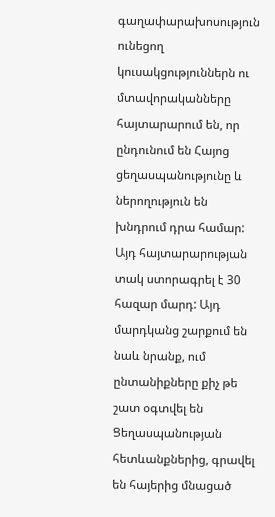գաղափարախոսություն ունեցող կուսակցություններն ու մտավորականները հայտարարում են, որ ընդունում են Հայոց ցեղասպանությունը և ներողություն են խնդրում դրա համար: Այդ հայտարարության տակ ստորագրել է 30 հազար մարդ: Այդ մարդկանց շարքում են նաև նրանք, ում ընտանիքները քիչ թե շատ օգտվել են Ցեղասպանության հետևանքներից, գրավել են հայերից մնացած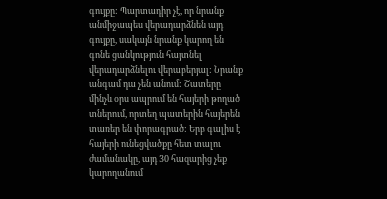գույքը: Պարտադիր չէ, որ նրանք անմիջապես վերադարձնեն այդ գույքը, սակայն նրանք կարող են գոնե ցանկություն հայտնել վերադարձնելու վերաբերյալ: Նրանք անգամ դա չեն անում: Շատերը մինչև օրս ապրում են հայերի թողած տներում, որտեղ պատերին հայերեն տառեր են փորագրած: Երբ գալիս է հայերի ունեցվածքը հետ տալու ժամանակը, այդ 30 հազարից չեք կարողանում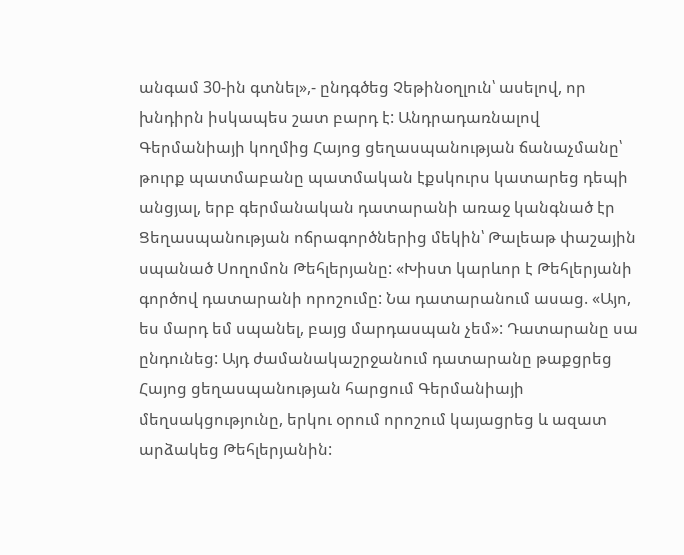անգամ 30-ին գտնել»,- ընդգծեց Չեթինօղլուն՝ ասելով, որ խնդիրն իսկապես շատ բարդ է: Անդրադառնալով Գերմանիայի կողմից Հայոց ցեղասպանության ճանաչմանը՝ թուրք պատմաբանը պատմական էքսկուրս կատարեց դեպի անցյալ, երբ գերմանական դատարանի առաջ կանգնած էր Ցեղասպանության ոճրագործներից մեկին՝ Թալեաթ փաշային սպանած Սողոմոն Թեհլերյանը: «Խիստ կարևոր է Թեհլերյանի գործով դատարանի որոշումը: Նա դատարանում ասաց. «Այո, ես մարդ եմ սպանել, բայց մարդասպան չեմ»: Դատարանը սա ընդունեց: Այդ ժամանակաշրջանում դատարանը թաքցրեց Հայոց ցեղասպանության հարցում Գերմանիայի մեղսակցությունը, երկու օրում որոշում կայացրեց և ազատ արձակեց Թեհլերյանին: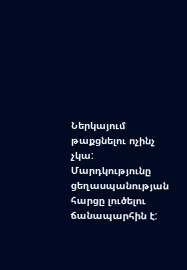Ներկայում թաքցնելու ոչինչ չկա: Մարդկությունը ցեղասպանության հարցը լուծելու ճանապարհին է: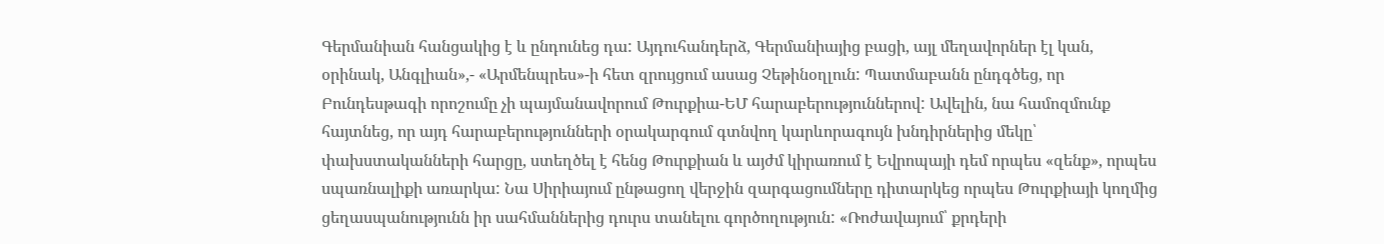Գերմանիան հանցակից է և ընդունեց դա: Այդուհանդերձ, Գերմանիայից բացի, այլ մեղավորներ էլ կան, օրինակ, Անգլիան»,- «Արմենպրես»-ի հետ զրույցում ասաց Չեթինօղլուն: Պատմաբանն ընդգծեց, որ Բունդեսթագի որոշումը չի պայմանավորում Թուրքիա-ԵՄ հարաբերություններով: Ավելին, նա համոզմունք հայտնեց, որ այդ հարաբերությունների օրակարգում գտնվող կարևորագույն խնդիրներից մեկը՝ փախստականների հարցը, ստեղծել է հենց Թուրքիան և այժմ կիրառում է Եվրոպայի դեմ որպես «զենք», որպես սպառնալիքի առարկա: Նա Սիրիայում ընթացող վերջին զարգացումները դիտարկեց որպես Թուրքիայի կողմից ցեղասպանությունն իր սահմաններից դուրս տանելու գործողություն: «Ռոժավայում՝ քրդերի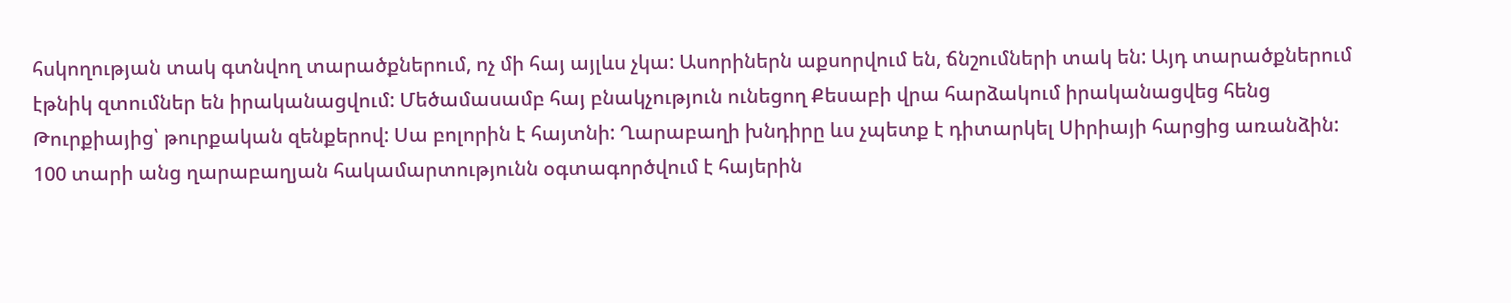հսկողության տակ գտնվող տարածքներում, ոչ մի հայ այլևս չկա: Ասորիներն աքսորվում են, ճնշումների տակ են: Այդ տարածքներում էթնիկ զտումներ են իրականացվում: Մեծամասամբ հայ բնակչություն ունեցող Քեսաբի վրա հարձակում իրականացվեց հենց Թուրքիայից՝ թուրքական զենքերով: Սա բոլորին է հայտնի: Ղարաբաղի խնդիրը ևս չպետք է դիտարկել Սիրիայի հարցից առանձին: 100 տարի անց ղարաբաղյան հակամարտությունն օգտագործվում է հայերին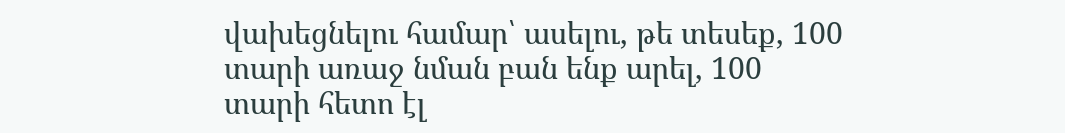վախեցնելու համար՝ ասելու, թե տեսեք, 100 տարի առաջ նման բան ենք արել, 100 տարի հետո էլ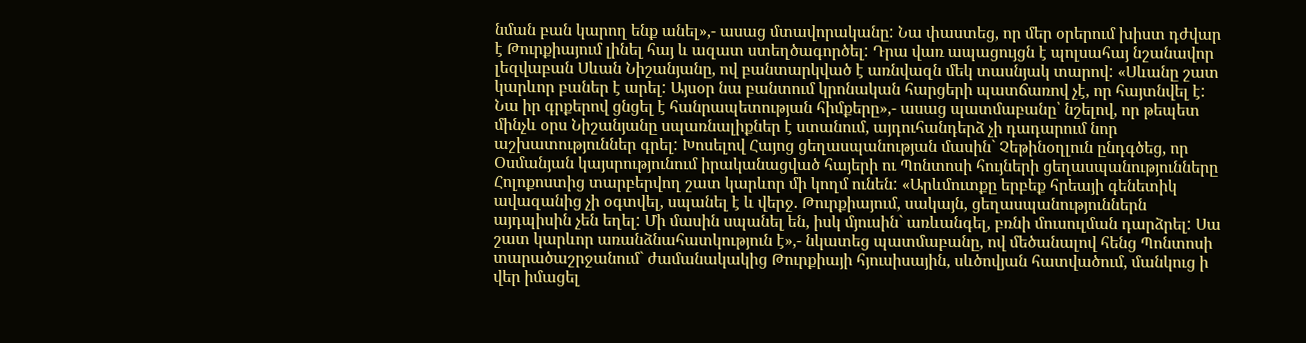նման բան կարող ենք անել»,- ասաց մտավորականը: Նա փաստեց, որ մեր օրերում խիստ դժվար է Թուրքիայում լինել հայ և ազատ ստեղծագործել: Դրա վառ ապացույցն է պոլսահայ նշանավոր լեզվաբան Սևան Նիշանյանը, ով բանտարկված է առնվազն մեկ տասնյակ տարով: «Սևանը շատ կարևոր բաներ է արել: Այսօր նա բանտում կրոնական հարցերի պատճառով չէ, որ հայտնվել է: Նա իր գրքերով ցնցել է հանրապետության հիմքերը»,- ասաց պատմաբանը՝ նշելով, որ թեպետ մինչև օրս Նիշանյանը սպառնալիքներ է ստանում, այդուհանդերձ չի դադարում նոր աշխատություններ գրել: Խոսելով Հայոց ցեղասպանության մասին` Չեթինօղլուն ընդգծեց, որ Օսմանյան կայսրությունում իրականացված հայերի ու Պոնտոսի հույների ցեղասպանությունները Հոլոքոստից տարբերվող շատ կարևոր մի կողմ ունեն: «Արևմուտքը երբեք հրեայի գենետիկ ավազանից չի օգտվել, սպանել է և վերջ. Թուրքիայում, սակայն, ցեղասպանություններն այդպիսին չեն եղել: Մի մասին սպանել են, իսկ մյուսին` առևանգել, բռնի մուսուլման դարձրել: Սա շատ կարևոր առանձնահատկություն է»,- նկատեց պատմաբանը, ով մեծանալով հենց Պոնտոսի տարածաշրջանում` ժամանակակից Թուրքիայի հյուսիսային, սևծովյան հատվածում, մանկուց ի վեր իմացել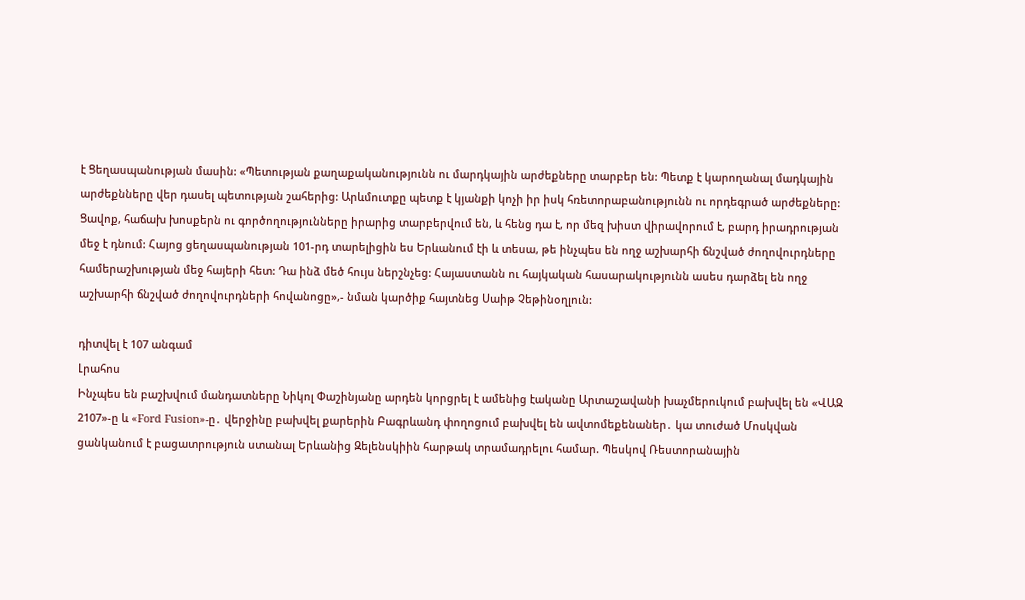է Ցեղասպանության մասին: «Պետության քաղաքականությունն ու մարդկային արժեքները տարբեր են: Պետք է կարողանալ մադկային արժեքնները վեր դասել պետության շահերից: Արևմուտքը պետք է կյանքի կոչի իր իսկ հռետորաբանությունն ու որդեգրած արժեքները: Ցավոք, հաճախ խոսքերն ու գործողությունները իրարից տարբերվում են, և հենց դա է, որ մեզ խիստ վիրավորում է, բարդ իրադրության մեջ է դնում: Հայոց ցեղասպանության 101-րդ տարելիցին ես Երևանում էի և տեսա, թե ինչպես են ողջ աշխարհի ճնշված ժողովուրդները համերաշխության մեջ հայերի հետ: Դա ինձ մեծ հույս ներշնչեց: Հայաստանն ու հայկական հասարակությունն ասես դարձել են ողջ աշխարհի ճնշված ժողովուրդների հովանոցը»,- նման կարծիք հայտնեց Սաիթ Չեթինօղլուն:

դիտվել է 107 անգամ
Լրահոս
Ինչպես են բաշխվում մանդատները Նիկոլ Փաշինյանը արդեն կորցրել է ամենից էականը Արտաշավանի խաչմերուկում բախվել են «ՎԱԶ 2107»-ը և «Ford Fusion»-ը․ վերջինը բախվել քարերին Բագրևանդ փողոցում բախվել են ավտոմեքենաներ․ կա տուժած Մոսկվան ցանկանում է բացատրություն ստանալ Երևանից Զելենսկիին հարթակ տրամադրելու համար. Պեսկով Ռեստորանային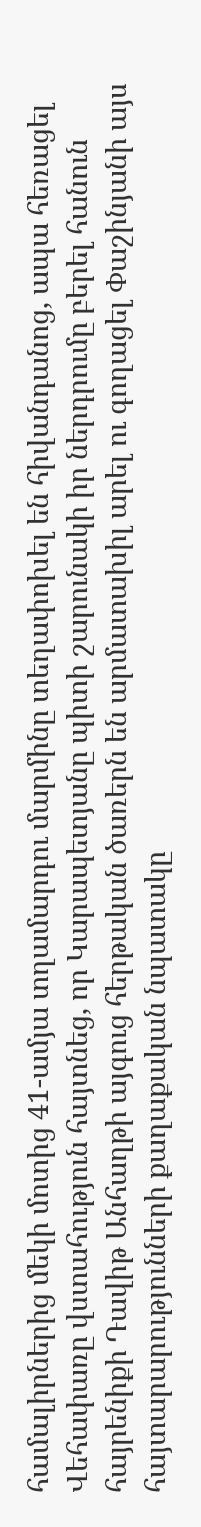համալիրներից մեկի մոտից 41-ամյա տղամարդու մարմինը տեղափոխել են հիվանդանոց, ապա հեռացել Վեհափառը վստահություն հայտնեց, որ Կարապետյանը պիտի շարունակի իր ներդրումը բերել հանուն հայրենիքի Դավիթ Անհաղթի այգուց հերթական ծառերն են արմատախիլ արել ու գողացել Փաշինյանի այս հայտարարությունների քաղաքական նպատակը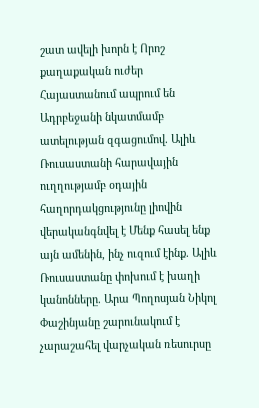շատ ավելի խորն է Որոշ քաղաքական ուժեր Հայաստանում ապրում են Ադրբեջանի նկատմամբ ատելության զգացումով. Ալիև Ռուսաստանի հարավային ուղղությամբ օդային հաղորդակցությունը լիովին վերականգնվել է Մենք հասել ենք այն ամենին, ինչ ուզում էինք. Ալիև Ռուսաստանը փոխում է խաղի կանոնները. Արա Պողոսյան Նիկոլ Փաշինյանը շարունակում է չարաշահել վարչական ռեսուրսը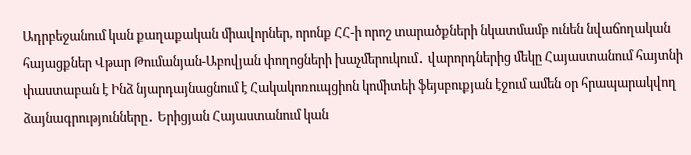Ադրբեջանում կան քաղաքական միավորներ, որոնք ՀՀ-ի որոշ տարածքների նկատմամբ ունեն նվաճողական հայացքներ Վթար Թումանյան-Աբովյան փողոցների խաչմերուկում․ վարորդներից մեկը Հայաստանում հայտնի փաստաբան է Ինձ նյարդայնացնում է Հակակոռուպցիոն կոմիտեի ֆեյսբուքյան էջում ամեն օր հրապարակվող ձայնագրությունները․ Երիցյան Հայաստանում կան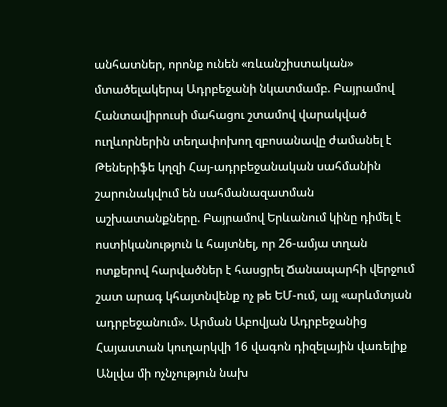անհատներ, որոնք ունեն «ռևանշիստական» մտածելակերպ Ադրբեջանի նկատմամբ. Բայրամով Հանտավիրուսի մահացու շտամով վարակված ուղևորներին տեղափոխող զբոսանավը ժամանել է Թեներիֆե կղզի Հայ-ադրբեջանական սահմանին շարունակվում են սահմանազատման աշխատանքները. Բայրամով Երևանում կինը դիմել է ոստիկանություն և հայտնել, որ 26-ամյա տղան ոտքերով հարվածներ է հասցրել Ճանապարհի վերջում շատ արագ կհայտնվենք ոչ թե ԵՄ-ում, այլ «արևմտյան ադրբեջանում». Արման Աբովյան Ադրբեջանից Հայաստան կուղարկվի 16 վագոն դիզելային վառելիք Անլվա մի ոչնչություն նախ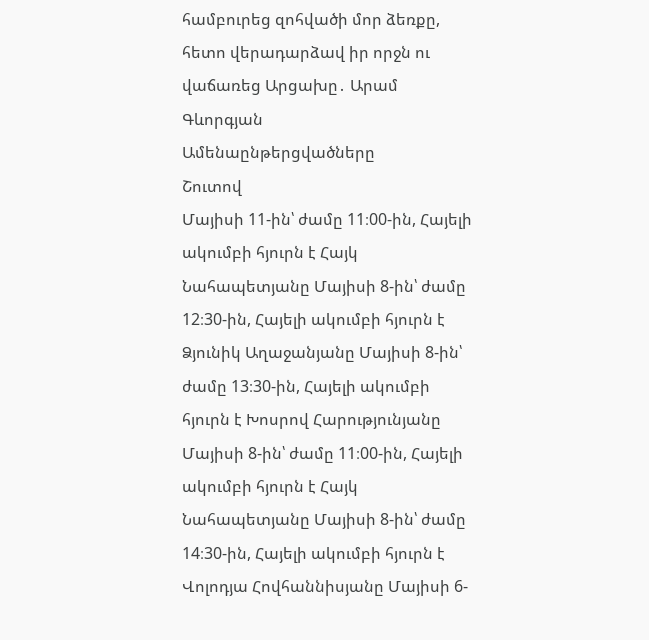համբուրեց զոհվածի մոր ձեռքը, հետո վերադարձավ իր որջն ու վաճառեց Արցախը․ Արամ Գևորգյան
Ամենաընթերցվածները
Շուտով
Մայիսի 11-ին՝ ժամը 11։00-ին, Հայելի ակումբի հյուրն է Հայկ Նահապետյանը Մայիսի 8-ին՝ ժամը 12։30-ին, Հայելի ակումբի հյուրն է Ձյունիկ Աղաջանյանը Մայիսի 8-ին՝ ժամը 13։30-ին, Հայելի ակումբի հյուրն է Խոսրով Հարությունյանը Մայիսի 8-ին՝ ժամը 11։00-ին, Հայելի ակումբի հյուրն է Հայկ Նահապետյանը Մայիսի 8-ին՝ ժամը 14։30-ին, Հայելի ակումբի հյուրն է Վոլոդյա Հովհաննիսյանը Մայիսի 6-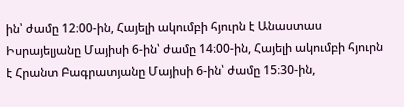ին՝ ժամը 12։00-ին, Հայելի ակումբի հյուրն է Անաստաս Իսրայելյանը Մայիսի 6-ին՝ ժամը 14։00-ին, Հայելի ակումբի հյուրն է Հրանտ Բագրատյանը Մայիսի 6-ին՝ ժամը 15։30-ին,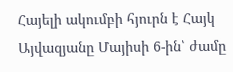Հայելի ակումբի հյուրն է Հայկ Այվազյանը Մայիսի 6-ին՝ ժամը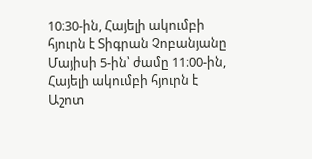10։30-ին, Հայելի ակումբի հյուրն է Տիգրան Չոբանյանը Մայիսի 5-ին՝ ժամը 11։00-ին, Հայելի ակումբի հյուրն է Աշոտ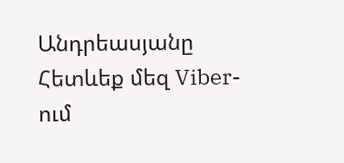Անդրեասյանը
Հետևեք մեզ Viber-ում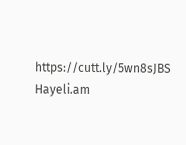https://cutt.ly/5wn8sJBS
Hayeli.am